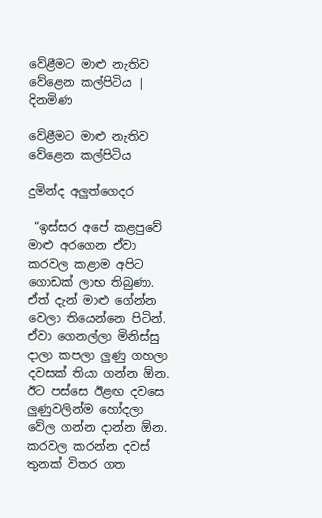වේළීමට මාළු නැතිව වේළෙන කල්පිටිය | දිනමිණ

වේළීමට මාළු නැතිව වේළෙන කල්පිටිය

දුමින්ද අලුත්ගෙදර

 “ඉස්සර අපේ කළපුවේ මාළු අරගෙන ඒවා කරවල කළාම අපිට ගොඩක් ලාභ තිබුණා. ඒත් දැන් මාළු ගේන්න වෙලා තියෙන්නෙ පිටින්. ඒවා ගෙනල්ලා මිනිස්සු දාලා කපලා ලුණු ගහලා දවසක් තියා ගන්න ඕන. ඊට පස්සෙ ඊළඟ දවසෙ ලුණුවලින්ම හෝදලා වේල ගන්න දාන්න ඕන. කරවල කරන්න දවස් තුනක් විතර ගත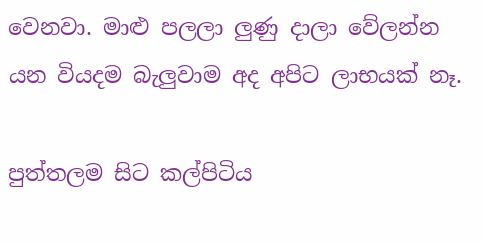වෙනවා. මාළු පලලා ලුණු දාලා වේලන්න යන වියදම බැලුවාම අද අපිට ලාභයක් නෑ.

පුත්තලම සිට කල්පිටිය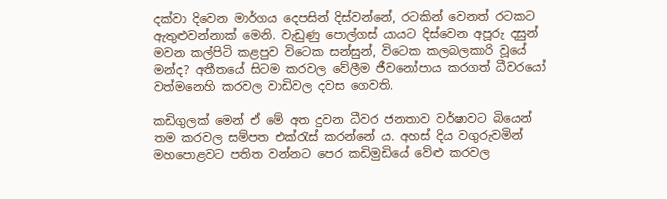දක්වා දිවෙන මාර්ගය දෙපසින් දිස්වන්නේ, රටකින් වෙනත් රටකට ඇතුළුවන්නාක් මෙනි. වැඩුණු පොල්ගස් යායට දිස්වෙන අපූරු දසුන් මවන කල්පිටි කළපුව විටෙක සන්සුන්, විටෙක කලබලකාරි වූයේ මන්ද? අතීතයේ සිටම කරවල වේලීම ජීවනෝපාය කරගත් ධීවරයෝ වත්මනෙහි කරවල වාඩිවල දවස ගෙවති.

කඩිගුලක් මෙන් ඒ මේ අත දුවන ධීවර ජනතාව වර්ෂාවට බියෙන් තම කරවල සම්පත එක්රැස් කරන්නේ ය. අහස් දිය වගුරුවමින් මහපොළවට පතිත වන්නට පෙර කඩිමුඩියේ වේළු කරවල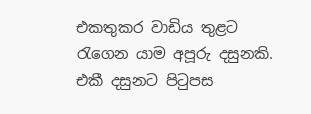එකතුකර වාඩිය තුළට රැගෙන යාම අපූරු දසුනකි. එකී දසුනට පිටුපස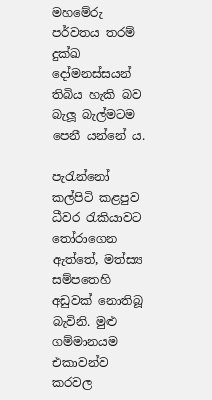මහමේරු පර්වතය තරම් දුක්ඛ දෝමනස්සයන් තිබිය හැකි බව බැලූ බැල්මටම පෙනී යන්නේ ය.

පැරැන්නෝ කල්පිටි කළපුව ධීවර රැකියාවට තෝරාගෙන ඇත්තේ, මත්ස්‍ය සම්පතෙහි අඩුවක් නොතිබූ බැවිනි. මුළු ගම්මානයම එකාවන්ව කරවල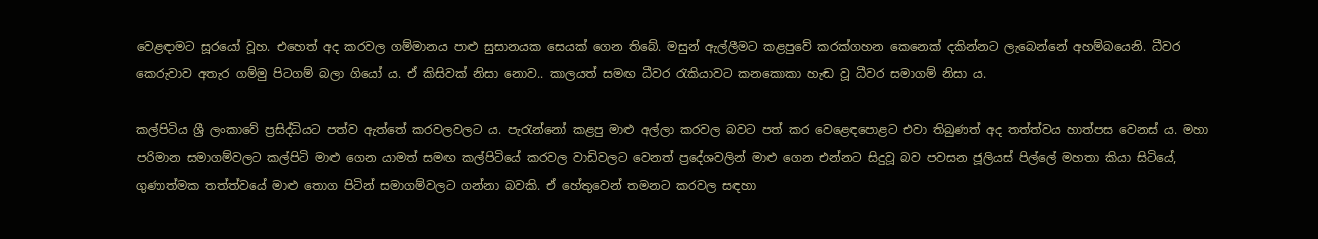වෙළඳාමට සූරයෝ වූහ. එහෙත් අද කරවල ගම්මානය පාළු සුසානයක සෙයක් ගෙන තිබේ. මසුන් ඇල්ලීමට කළපුවේ කරක්ගහන කෙනෙක් දකින්නට ලැබෙන්නේ අහම්බයෙනි. ධීවර කෙරුවාව අතැර ගම්මු පිටගම් බලා ගියෝ ය. ඒ කිසිවක් නිසා නොව.. කාලයත් සමඟ ධීවර රැකියාවට කනකොකා හැඬ වූ ධීවර සමාගම් නිසා ය.

කල්පිටිය ශ්‍රී ලංකාවේ ප්‍රසිද්ධියට පත්ව ඇත්තේ කරවලවලට ය. පැරැන්නෝ කළපු මාළු අල්ලා කරවල බවට පත් කර වෙළෙඳපොළට එවා තිබුණත් අද තත්ත්වය හාත්පස වෙනස් ය. මහා පරිමාන සමාගම්වලට කල්පිටි මාළු ගෙන යාමත් සමඟ කල්පිටියේ කරවල වාඩිවලට වෙනත් ප්‍රදේශවලින් මාළු ගෙන එන්නට සිදුවූ බව පවසන ජූලියස් පිල්ලේ මහතා කියා සිටියේ, ගුණාත්මක තත්ත්වයේ මාළු තොග පිටින් සමාගම්වලට ගන්නා බවකි. ඒ හේතුවෙන් තමනට කරවල සඳහා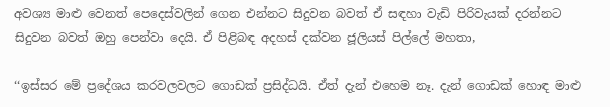අවශ්‍ය මාළු වෙනත් පෙදෙස්වලින් ගෙන එන්නට සිදුවන බවත් ඒ සඳහා වැඩි පිරිවැයක් දරන්නට සිදුවන බවත් ඔහු පෙන්වා දෙයි. ඒ පිළිබඳ අදහස් දක්වන ජූලියස් පිල්ලේ මහතා,

‘‘ඉස්සර මේ ප්‍රදේශය කරවලවලට ගොඩක් ප්‍රසිද්ධයි. ඒත් දැන් එහෙම නෑ. දැන් ගොඩක් හොඳ මාළු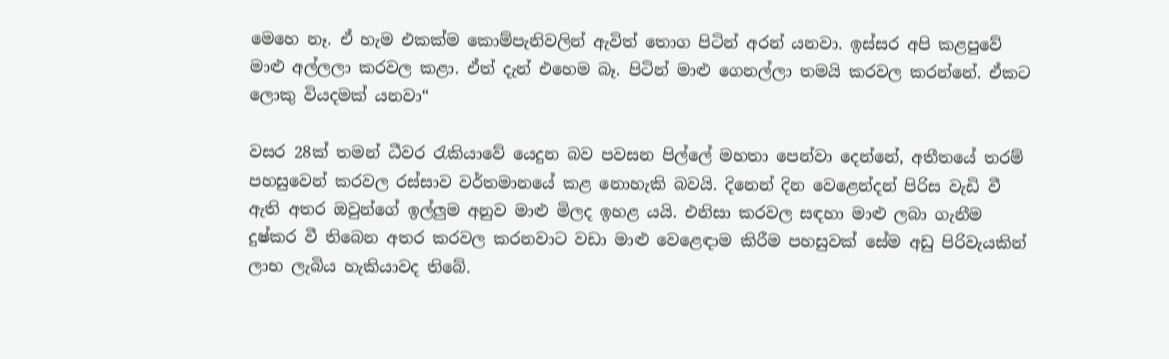මෙහෙ නෑ. ඒ හැම එකක්ම කොම්පැනිවලින් ඇවිත් තොග පිටින් අරන් යනවා. ඉස්සර අපි කළපුවේ මාළු අල්ලලා කරවල කළා. ඒත් දැන් එහෙම බෑ. පිටින් මාළු ගෙනල්ලා තමයි කරවල කරන්නේ. ඒකට ලොකු වියදමක් යනවා“

වසර 28ක් තමන් ධීවර රැකියාවේ යෙදුන බව පවසන පිල්ලේ මහතා පෙන්වා දෙන්නේ, අතීතයේ තරම් පහසුවෙන් කරවල රස්සාව වර්තමානයේ කළ නොහැකි බවයි. දිනෙන් දින වෙළෙන්දන් පිරිස වැඩි වී ඇති අතර ඔවුන්ගේ ඉල්ලුම අනුව මාළු මිලද ඉහළ යයි. එනිසා කරවල සඳහා මාළු ලබා ගැනීම දුෂ්කර වී තිබෙන අතර කරවල කරනවාට වඩා මාළු වෙළෙඳාම කිරීම පහසුවක් සේම අඩු පිරිවැයකින් ලාභ ලැබිය හැකියාවද තිබේ.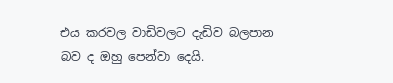එය කරවල වාඩිවලට දැඩිව බලපාන බව ද ඔහු පෙන්වා දෙයි.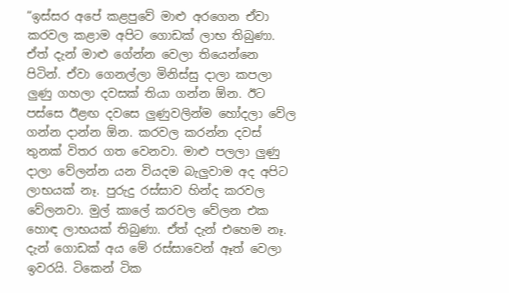“ඉස්සර අපේ කළපුවේ මාළු අරගෙන ඒවා කරවල කළාම අපිට ගොඩක් ලාභ තිබුණා. ඒත් දැන් මාළු ගේන්න වෙලා තියෙන්නෙ පිටින්. ඒවා ගෙනල්ලා මිනිස්සු දාලා කපලා ලුණු ගහලා දවසක් තියා ගන්න ඕන. ඊට පස්සෙ ඊළඟ දවසෙ ලුණුවලින්ම හෝදලා වේල ගන්න දාන්න ඕන. කරවල කරන්න දවස් තුනක් විතර ගත වෙනවා. මාළු පලලා ලුණු දාලා වේලන්න යන වියදම බැලුවාම අද අපිට ලාභයක් නෑ. පුරුදු රස්සාව හින්ද කරවල වේලනවා. මුල් කාලේ කරවල වේලන එක හොඳ ලාභයක් තිබුණා. ඒත් දැන් එහෙම නෑ. දැන් ගොඩක් අය මේ රස්සාවෙන් ඈත් වෙලා ඉවරයි. ටිකෙන් ටික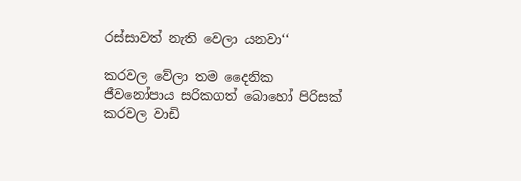රස්සාවත් නැති වෙලා යනවා‘‘

කරවල වේලා තම දෛනික ජීවනෝපාය සරිකගත් බොහෝ පිරිසක් කරවල වාඩි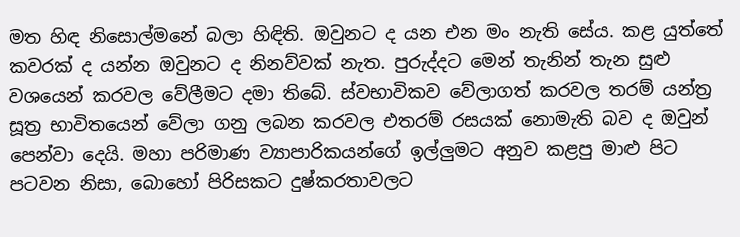මත හිඳ නිසොල්මනේ බලා හිඳිති. ඔවුනට ද යන එන මං නැති සේය. කළ යුත්තේ කවරක් ද යන්න ඔවුනට ද නිනව්වක් නැත. පුරුද්දට මෙන් තැනින් තැන සුළු වශයෙන් කරවල වේලීමට දමා තිබේ. ස්වභාවිකව වේලාගත් කරවල තරම් යන්ත්‍ර සූත්‍ර භාවිතයෙන් වේලා ගනු ලබන කරවල එතරම් රසයක් නොමැති බව ද ඔවුන් පෙන්වා දෙයි. මහා පරිමාණ ව්‍යාපාරිකයන්ගේ ඉල්ලුමට අනුව කළපු මාළු පිට පටවන නිසා, බොහෝ පිරිසකට දුෂ්කරතාවලට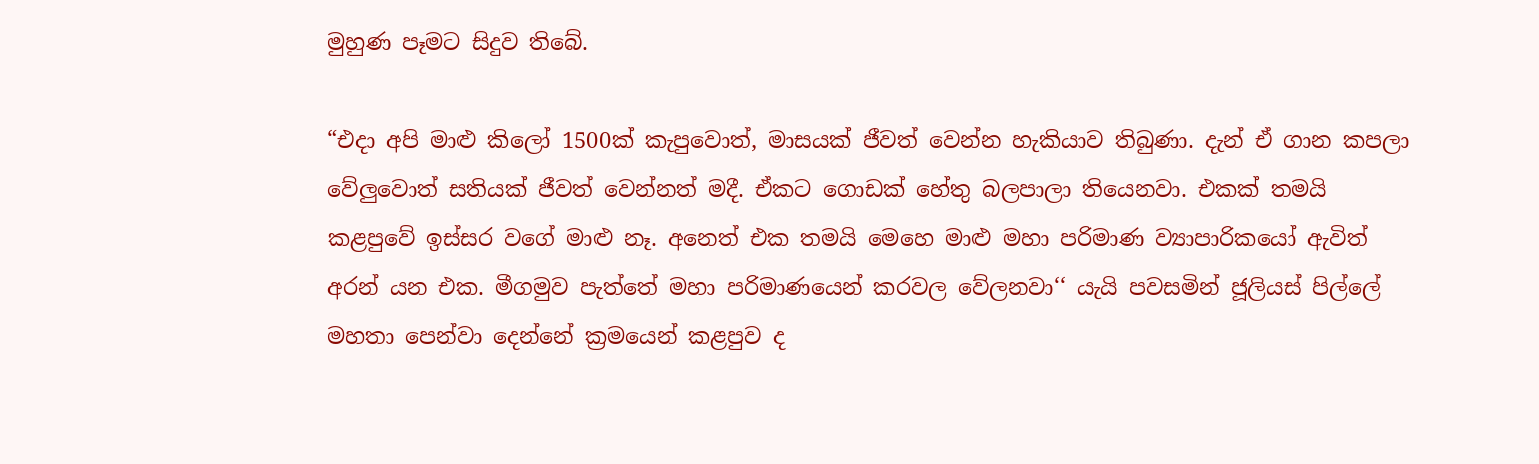මුහුණ පෑමට සිදුව තිබේ.

“එදා අපි මාළු කිලෝ 1500ක් කැපුවොත්, මාසයක් ජීවත් වෙන්න හැකියාව තිබුණා. දැන් ඒ ගාන කපලා වේලුවොත් සතියක් ජීවත් වෙන්නත් මදී. ඒකට ගොඩක් හේතු බලපාලා තියෙනවා. එකක් තමයි කළපුවේ ඉස්සර වගේ මාළු නෑ. අනෙත් එක තමයි මෙහෙ මාළු මහා පරිමාණ ව්‍යාපාරිකයෝ ඇවිත් අරන් යන එක. මීගමුව පැත්තේ මහා පරිමාණයෙන් කරවල වේලනවා‘‘ යැයි පවසමින් ජූලියස් පිල්ලේ මහතා පෙන්වා දෙන්නේ ක්‍රමයෙන් කළපුව ද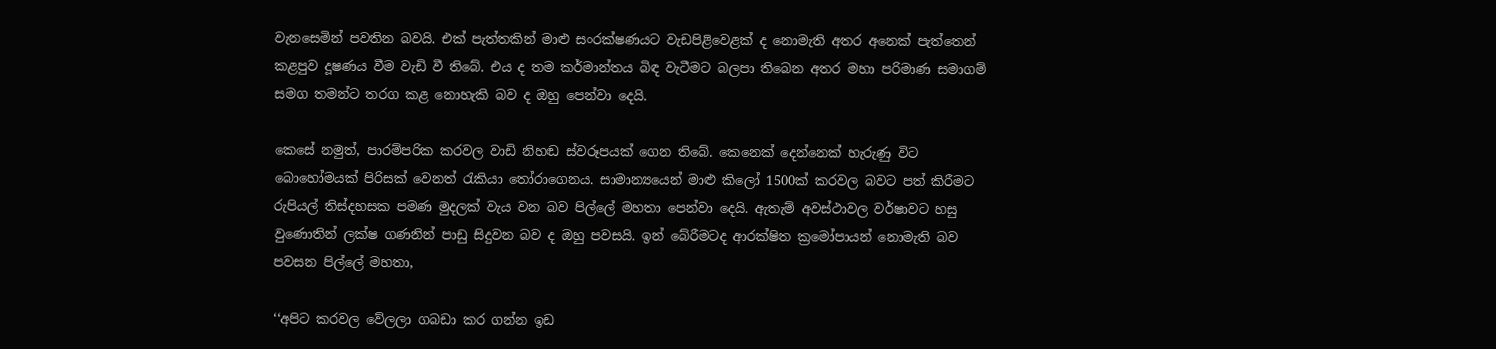වැනසෙමින් පවතින බවයි. එක් පැත්තකින් මාළු සංරක්ෂණයට වැඩපිළිවෙළක් ද නොමැති අතර අනෙක් පැත්තෙන් කළපුව දූෂණය වීම වැඩි වී තිබේ. එය ද තම කර්මාන්තය බිඳ වැටීමට බලපා තිබෙන අතර මහා පරිමාණ සමාගම් සමග තමන්ට තරග කළ නොහැකි බව ද ඔහු පෙන්වා දෙයි.

කෙසේ නමුත්, පාරම්පරික කරවල වාඩි නිහඬ ස්වරූපයක් ගෙන තිබේ. කෙනෙක් දෙන්නෙක් හැරුණු විට බොහෝමයක් පිරිසක් වෙනත් රැකියා තෝරාගෙනය. සාමාන්‍යයෙන් මාළු කිලෝ 1500ක් කරවල බවට පත් කිරීමට රුපියල් තිස්දහසක පමණ මුදලක් වැය වන බව පිල්ලේ මහතා පෙන්වා දෙයි. ඇතැම් අවස්ථාවල වර්ෂාවට හසු වුණොතින් ලක්ෂ ගණනින් පාඩු සිදුවන බව ද ඔහු පවසයි. ඉන් බේරීමටද ආරක්ෂිත ක්‍රමෝපායන් නොමැති බව පවසන පිල්ලේ මහතා,

‘‘අපිට කරවල වේලලා ගබඩා කර ගන්න ඉඩ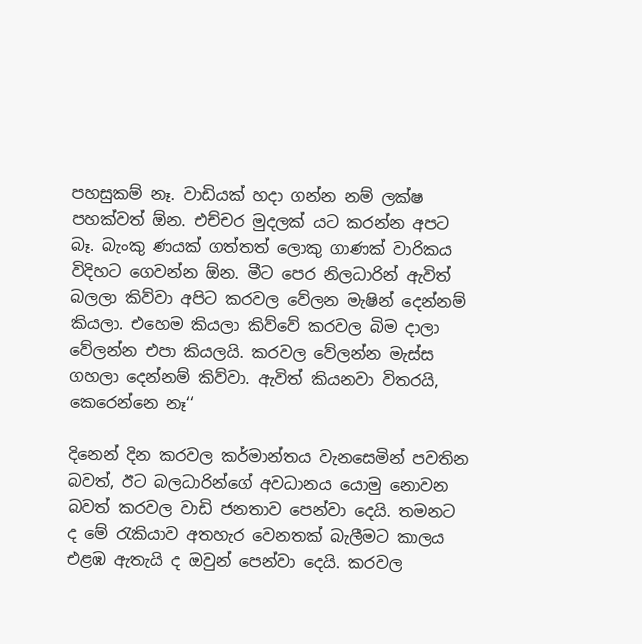පහසුකම් නෑ. වාඩියක් හදා ගන්න නම් ලක්ෂ පහක්වත් ඕන. එච්චර මුදලක් යට කරන්න අපට බෑ. බැංකු ණයක් ගත්තත් ලොකු ගාණක් වාරිකය විදිහට ගෙවන්න ඕන. මීට පෙර නිලධාරින් ඇවිත් බලලා කිව්වා අපිට කරවල වේලන මැෂින් දෙන්නම් කියලා. එහෙම කියලා කිව්වේ කරවල බිම දාලා වේලන්න එපා කියලයි. කරවල වේලන්න මැස්ස ගහලා දෙන්නම් කිව්වා. ඇවිත් කියනවා විතරයි, කෙරෙන්නෙ නෑ‘‘

දිනෙන් දින කරවල කර්මාන්තය වැනසෙමින් පවතින බවත්, ඊට බලධාරින්ගේ අවධානය යොමු නොවන බවත් කරවල වාඩි ජනතාව පෙන්වා දෙයි. තමනට ද මේ රැකියාව අතහැර වෙනතක් බැලීමට කාලය එළඹ ඇතැයි ද ඔවුන් පෙන්වා දෙයි. කරවල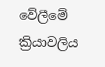වේලීමේ ක්‍රියාවලිය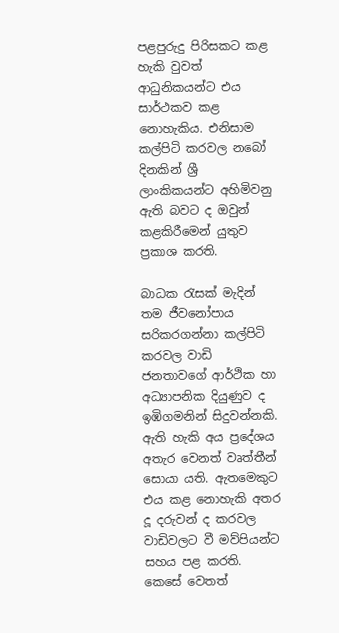පළපුරුදු පිරිසකට කළ හැකි වුවත් ආධුනිකයන්ට එය සාර්ථකව කළ නොහැකිය. එනිසාම කල්පිටි කරවල නබෝ දිනකින් ශ්‍රී ලාංකිකයන්ට අහිමිවනු ඇති බවට ද ඔවුන් කළකිරීමෙන් යුතුව ප්‍රකාශ කරති.

බාධක රැසක් මැදින් තම ජීවනෝපාය සරිකරගන්නා කල්පිටි කරවල වාඩි ජනතාවගේ ආර්ථික හා අධ්‍යාපනික දියුණුව ද ඉඹිගමනින් සිදුවන්නකි. ඇති හැකි අය ප්‍රදේශය අතැර වෙනත් වෘත්තීන් සොයා යති. ඇතමෙකුට එය කළ නොහැකි අතර දූ දරුවන් ද කරවල වාඩිවලට වී මව්පියන්ට සහය පළ කරති. කෙසේ වෙතත්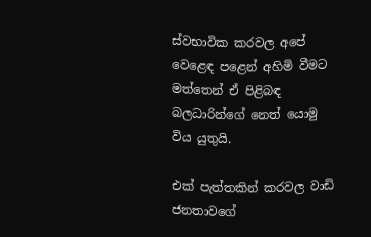ස්වභාවික කරවල අපේ වෙළෙඳ පළෙන් අහිමි වීමට මත්තෙන් ඒ පිළිබඳ බලධාරින්ගේ නෙත් යොමු විය යුතුයි.

එක් පැත්තකින් කරවල වාඩි ජනතාවගේ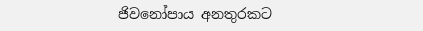ජිවනෝපාය අනතුරකට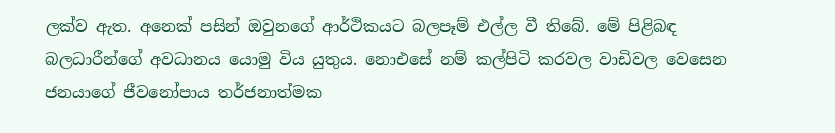ලක්ව ඇත. අනෙක් පසින් ඔවුනගේ ආර්ථිකයට බලපෑම් එල්ල වී තිබේ. මේ පිළිබඳ බලධාරීන්ගේ අවධානය යොමු විය යුතුය. නොඑසේ නම් කල්පිටි කරවල වාඩිවල වෙසෙන ජනයාගේ ජීවනෝපාය තර්ජනාත්මක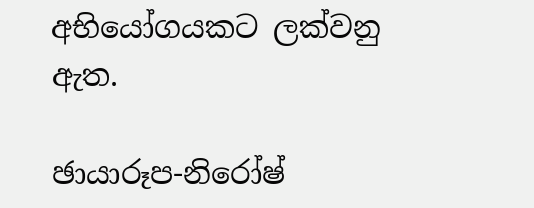අභියෝගයකට ලක්වනු ඇත.

ඡායාරූප-නිරෝෂ්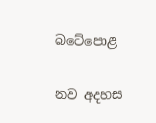බටේපොළ

නව අදහස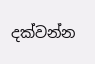දක්වන්න